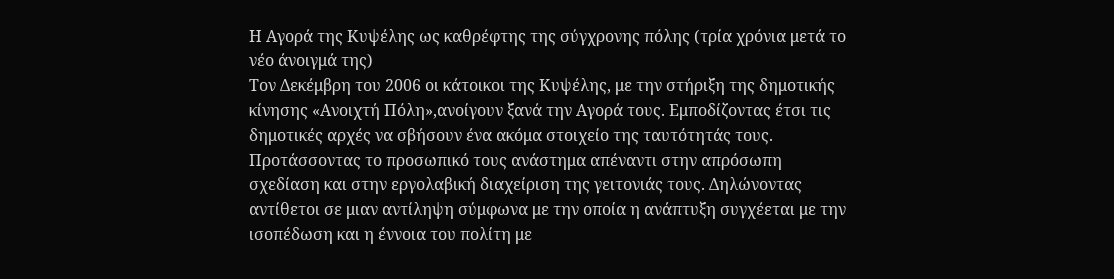Η Αγορά της Κυψέλης ως καθρέφτης της σύγχρονης πόλης (τρία χρόνια μετά το νέο άνοιγμά της)
Τον Δεκέμβρη του 2006 οι κάτοικοι της Κυψέλης, με την στήριξη της δημοτικής κίνησης «Ανοιχτή Πόλη»,ανοίγουν ξανά την Αγορά τους. Εμποδίζοντας έτσι τις δημοτικές αρχές να σβήσουν ένα ακόμα στοιχείο της ταυτότητάς τους.
Προτάσσοντας το προσωπικό τους ανάστημα απέναντι στην απρόσωπη σχεδίαση και στην εργολαβική διαχείριση της γειτονιάς τους. Δηλώνοντας αντίθετοι σε μιαν αντίληψη σύμφωνα με την οποία η ανάπτυξη συγχέεται με την ισοπέδωση και η έννοια του πολίτη με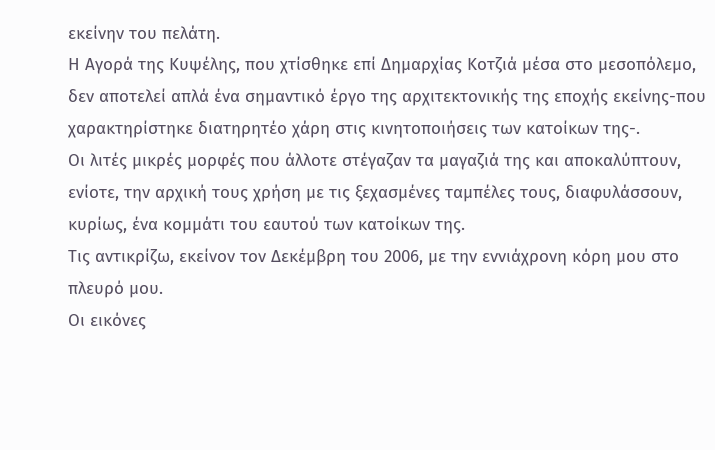εκείνην του πελάτη.
Η Αγορά της Κυψέλης, που χτίσθηκε επί Δημαρχίας Κοτζιά μέσα στο μεσοπόλεμο, δεν αποτελεί απλά ένα σημαντικό έργο της αρχιτεκτονικής της εποχής εκείνης-που χαρακτηρίστηκε διατηρητέο χάρη στις κινητοποιήσεις των κατοίκων της-.
Οι λιτές μικρές μορφές που άλλοτε στέγαζαν τα μαγαζιά της και αποκαλύπτουν, ενίοτε, την αρχική τους χρήση με τις ξεχασμένες ταμπέλες τους, διαφυλάσσουν, κυρίως, ένα κομμάτι του εαυτού των κατοίκων της.
Τις αντικρίζω, εκείνον τον Δεκέμβρη του 2006, με την εννιάχρονη κόρη μου στο πλευρό μου.
Οι εικόνες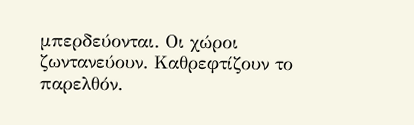μπερδεύονται. Οι χώροι ζωντανεύουν. Καθρεφτίζουν το παρελθόν.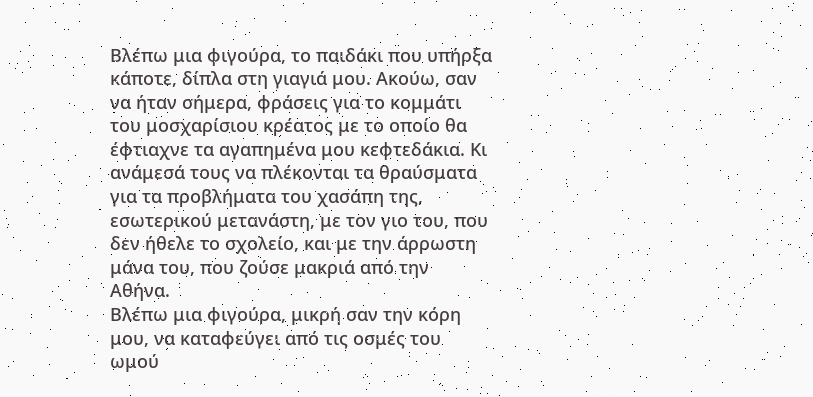Βλέπω μια φιγούρα, το παιδάκι που υπήρξα κάποτε, δίπλα στη γιαγιά μου. Ακούω, σαν να ήταν σήμερα, φράσεις για το κομμάτι του μοσχαρίσιου κρέατος με το οποίο θα έφτιαχνε τα αγαπημένα μου κεφτεδάκια. Κι ανάμεσά τους να πλέκονται τα θραύσματα για τα προβλήματα του χασάπη της, εσωτερικού μετανάστη, με τον γιο του, που δεν ήθελε το σχολείο, και με την άρρωστη μάνα του, που ζούσε μακριά από την Αθήνα.
Βλέπω μια φιγούρα, μικρή σαν την κόρη μου, να καταφεύγει από τις οσμές του ωμού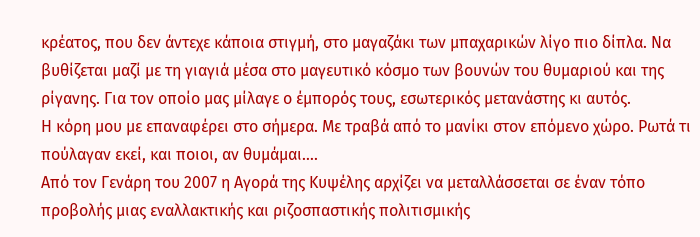κρέατος, που δεν άντεχε κάποια στιγμή, στο μαγαζάκι των μπαχαρικών λίγο πιο δίπλα. Να βυθίζεται μαζί με τη γιαγιά μέσα στο μαγευτικό κόσμο των βουνών του θυμαριού και της ρίγανης. Για τον οποίο μας μίλαγε ο έμπορός τους, εσωτερικός μετανάστης κι αυτός.
Η κόρη μου με επαναφέρει στο σήμερα. Με τραβά από το μανίκι στον επόμενο χώρο. Ρωτά τι πούλαγαν εκεί, και ποιοι, αν θυμάμαι….
Από τον Γενάρη του 2007 η Αγορά της Κυψέλης αρχίζει να μεταλλάσσεται σε έναν τόπο προβολής μιας εναλλακτικής και ριζοσπαστικής πολιτισμικής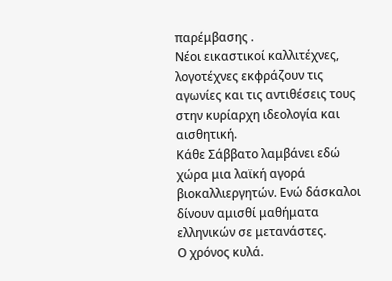παρέμβασης .
Νέοι εικαστικοί καλλιτέχνες, λογοτέχνες εκφράζουν τις αγωνίες και τις αντιθέσεις τους στην κυρίαρχη ιδεολογία και αισθητική.
Κάθε Σάββατο λαμβάνει εδώ χώρα μια λαϊκή αγορά βιοκαλλιεργητών. Ενώ δάσκαλοι δίνουν αμισθί μαθήματα ελληνικών σε μετανάστες.
Ο χρόνος κυλά.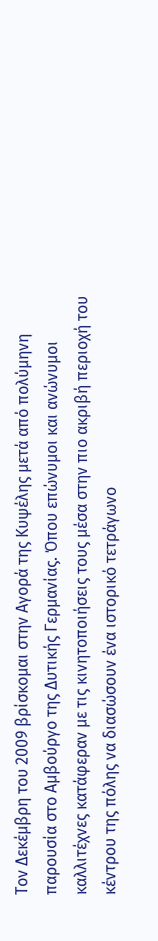Τον Δεκέμβρη του 2009 βρίσκομαι στην Αγορά της Κυψέλης μετά από πολύμηνη παρουσία στο Αμβούργο της Δυτικής Γερμανίας. Όπου επώνυμοι και ανώνυμοι καλλιτέχνες κατάφεραν με τις κινητοποιήσεις τους μέσα στην πιο ακριβή περιοχή του κέντρου της πόλης να διασώσουν ένα ιστορικό τετράγωνο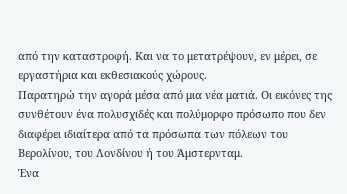από την καταστροφή. Και να το μετατρέψουν, εν μέρει, σε εργαστήρια και εκθεσιακούς χώρους.
Παρατηρώ την αγορά μέσα από μια νέα ματιά. Οι εικόνες της συνθέτουν ένα πολυσχιδές και πολύμορφο πρόσωπο που δεν διαφέρει ιδιαίτερα από τα πρόσωπα των πόλεων του Βερολίνου, του Λονδίνου ή του Άμστερνταμ.
Ένα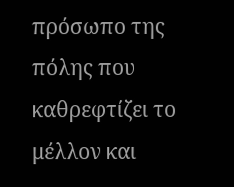πρόσωπο της πόλης που καθρεφτίζει το μέλλον και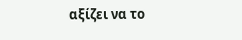αξίζει να το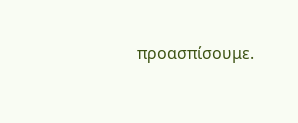προασπίσουμε.